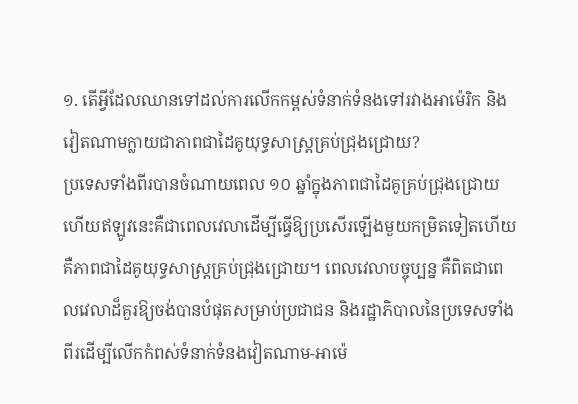១. តើអ្វីដែលឈានទៅដល់ការលើកកម្ពស់ទំនាក់ទំនងទៅរវាងអាម៉េរិក និងវៀតណាមក្លាយជាភាពជាដៃគូយុទ្ធសាស្ត្រគ្រប់ជ្រុងជ្រោយ?
ប្រទេសទាំងពីរបានចំណាយពេល ១០ ឆ្នាំក្នុងភាពជាដៃគូគ្រប់ជ្រុងជ្រោយ ហើយឥឡូវនេះគឺជាពេលវេលាដើម្បីធ្វើឱ្យប្រសើរឡើងមួយកម្រិតទៀតហើយ គឺភាពជាដៃគូយុទ្ធសាស្ត្រគ្រប់ជ្រុងជ្រោយ។ ពេលវេលាបច្ចុប្បន្ន គឺពិតជាពេលវេលាដ៏គួរឱ្យចង់បានបំផុតសម្រាប់ប្រជាជន និងរដ្ឋាភិបាលនៃប្រទេសទាំងពីរដើម្បីលើកកំពស់ទំនាក់ទំនងវៀតណាម-អាម៉េ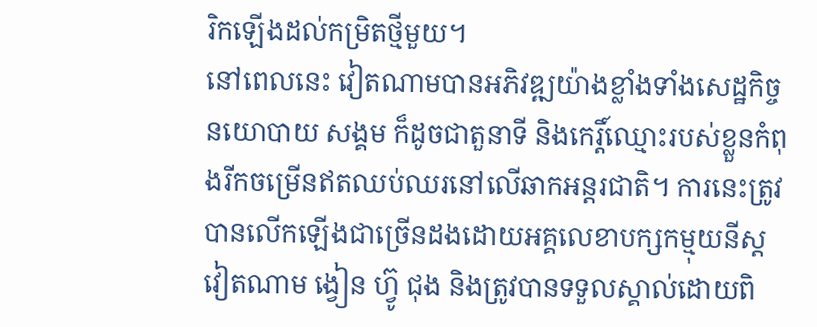រិកឡើងដល់កម្រិតថ្មីមួយ។
នៅពេលនេះ វៀតណាមបានអភិវឌ្ឍយ៉ាងខ្លាំងទាំងសេដ្ឋកិច្ច នយោបាយ សង្គម ក៏ដូចជាតួនាទី និងកេរ្តិ៍ឈ្មោះរបស់ខ្លួនកំពុងរីកចម្រើនឥតឈប់ឈរនៅលើឆាកអន្តរជាតិ។ ការនេះត្រូវបានលើកឡើងជាច្រើនដងដោយអគ្គលេខាបក្សកម្មុយនីស្តវៀតណាម ង្វៀន ហ្វ៊ូ ជុង និងត្រូវបានទទួលស្គាល់ដោយពិ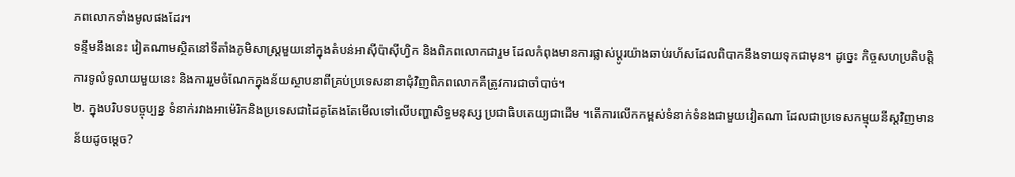ភពលោកទាំងមូលផងដែរ។
ទន្ទឹមនឹងនេះ វៀតណាមស្ថិតនៅទីតាំងភូមិសាស្រ្តមួយនៅក្នុងតំបន់អាស៊ីប៉ាស៊ីហ្វិក និងពិភពលោកជារួម ដែលកំពុងមានការផ្លាស់ប្តូរយ៉ាងឆាប់រហ័សដែលពិបាកនឹងទាយទុកជាមុន។ ដូច្នេះ កិច្ចសហប្រតិបត្តិការទូលំទូលាយមួយនេះ និងការរួមចំណែកក្នុងន័យស្ថាបនាពីគ្រប់ប្រទេសនានាជុំវិញពិភពលោកគឺត្រូវការជាចាំបាច់។
២. ក្នុងបរិបទបច្ចុប្បន្ន ទំនាក់រវាងអាម៉េរិកនិងប្រទេសជាដៃគូតែងតែមើលទៅលើបញ្ហាសិទ្ធមនុស្ស ប្រជាធិបតេយ្យជាដើម ។តើការលើកកម្ពស់ទំនាក់ទំនងជាមួយវៀតណា ដែលជាប្រទេសកម្មុយនីស្តវិញមានន័យដូចម្តេច?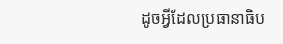ដូចអ្វីដែលប្រធានាធិប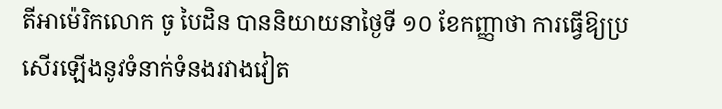តីអាម៉េរិកលោក ចូ បៃដិន បាននិយាយនាថ្ងៃទី ១០ ខែកញ្ញាថា ការធ្វើឱ្យប្រសើរឡើងនូវទំនាក់ទំនងរវាងវៀត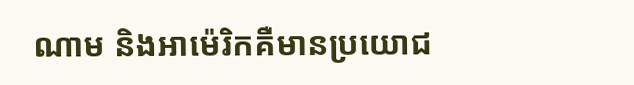ណាម និងអាម៉េរិកគឺមានប្រយោជ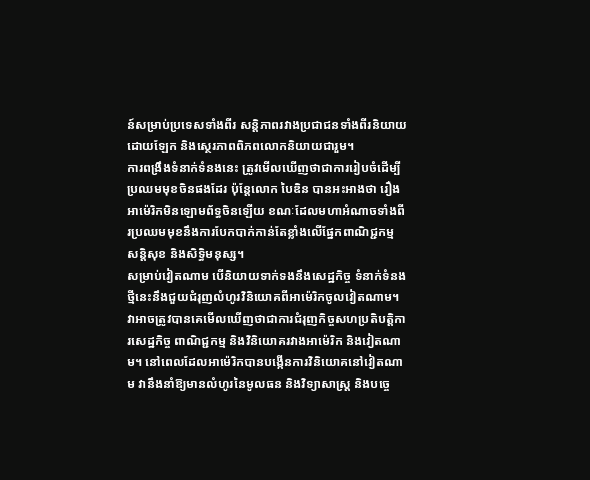ន៍សម្រាប់ប្រទេសទាំងពីរ សន្តិភាពរវាងប្រជាជនទាំងពីរនិយាយដោយឡែក និងស្ថេរភាពពិភពលោកនិយាយជារួម។
ការពង្រឹងទំនាក់ទំនងនេះ ត្រូវមើលឃើញថាជាការរៀបចំដើម្បីប្រឈមមុខចិនផងដែរ ប៉ុន្តែលោក បៃឌិន បានអះអាងថា រឿងអាម៉េរិកមិនឡោមព័ទ្ធចិនឡើយ ខណៈដែលមហាអំណាចទាំងពីរប្រឈមមុខនឹងការបែកបាក់កាន់តែខ្លាំងលើផ្នែកពាណិជ្ជកម្ម សន្តិសុខ និងសិទ្ធិមនុស្ស។
សម្រាប់វៀតណាម បើនិយាយទាក់ទងនឹងសេដ្ឋកិច្ច ទំនាក់ទំនងថ្មីនេះនឹងជួយជំរុញលំហូរវិនិយោគពីអាម៉េរិកចូលវៀតណាម។ វាអាចត្រូវបានគេមើលឃើញថាជាការជំរុញកិច្ចសហប្រតិបត្តិការសេដ្ឋកិច្ច ពាណិជ្ជកម្ម និងវិនិយោគរវាងអាម៉េរិក និងវៀតណាម។ នៅពេលដែលអាម៉េរិកបានបង្កើនការវិនិយោគនៅវៀតណាម វានឹងនាំឱ្យមានលំហូរនៃមូលធន និងវិទ្យាសាស្ត្រ និងបច្ចេ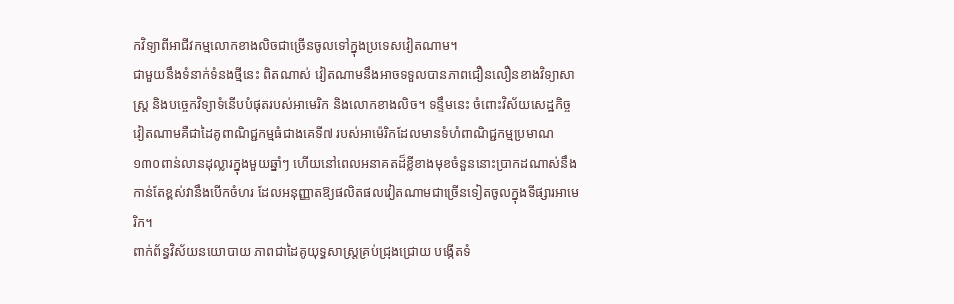កវិទ្យាពីអាជីវកម្មលោកខាងលិចជាច្រើនចូលទៅក្នុងប្រទេសវៀតណាម។
ជាមួយនឹងទំនាក់ទំនងថ្មីនេះ ពិតណាស់ វៀតណាមនឹងអាចទទួលបានភាពជឿនលឿនខាងវិទ្យាសាស្ត្រ និងបច្ចេកវិទ្យាទំនើបបំផុតរបស់អាមេរិក និងលោកខាងលិច។ ទន្ទឹមនេះ ចំពោះវិស័យសេដ្ឋកិច្ច វៀតណាមគឺជាដៃគូពាណិជ្ជកម្មធំជាងគេទី៧ របស់អាម៉េរិកដែលមានទំហំពាណិជ្ជកម្មប្រមាណ ១៣០ពាន់លានដុល្លារក្នុងមួយឆ្នាំៗ ហើយនៅពេលអនាគតដ៏ខ្លីខាងមុខចំនួននោះប្រាកដណាស់នឹងកាន់តែខ្ពស់វានឹងបើកចំហរ ដែលអនុញ្ញាតឱ្យផលិតផលវៀតណាមជាច្រើនទៀតចូលក្នុងទីផ្សារអាមេរិក។
ពាក់ព័ន្ធវិស័យនយោបាយ ភាពជាដៃគូយុទ្ធសាស្ត្រគ្រប់ជ្រុងជ្រោយ បង្កើតទំ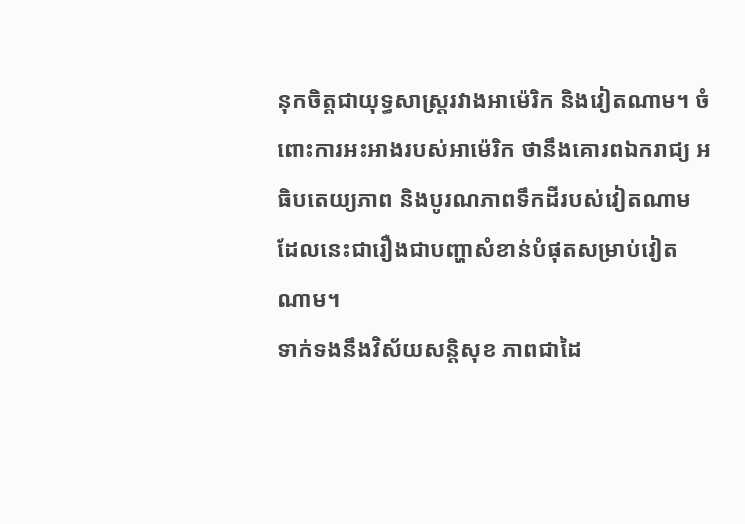នុកចិត្តជាយុទ្ធសាស្ត្ររវាងអាម៉េរិក និងវៀតណាម។ ចំពោះការអះអាងរបស់អាម៉េរិក ថានឹងគោរពឯករាជ្យ អធិបតេយ្យភាព និងបូរណភាពទឹកដីរបស់វៀតណាម ដែលនេះជារឿងជាបញ្ហាសំខាន់បំផុតសម្រាប់វៀតណាម។
ទាក់ទងនឹងវិស័យសន្តិសុខ ភាពជាដៃ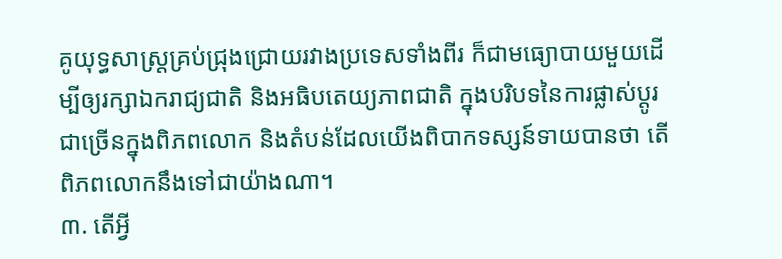គូយុទ្ធសាស្ត្រគ្រប់ជ្រុងជ្រោយរវាងប្រទេសទាំងពីរ ក៏ជាមធ្យោបាយមួយដើម្បីឲ្យរក្សាឯករាជ្យជាតិ និងអធិបតេយ្យភាពជាតិ ក្នុងបរិបទនៃការផ្លាស់ប្តូរជាច្រើនក្នុងពិភពលោក និងតំបន់ដែលយើងពិបាកទស្សន៍ទាយបានថា តើពិភពលោកនឹងទៅជាយ៉ាងណា។
៣. តើអ្វី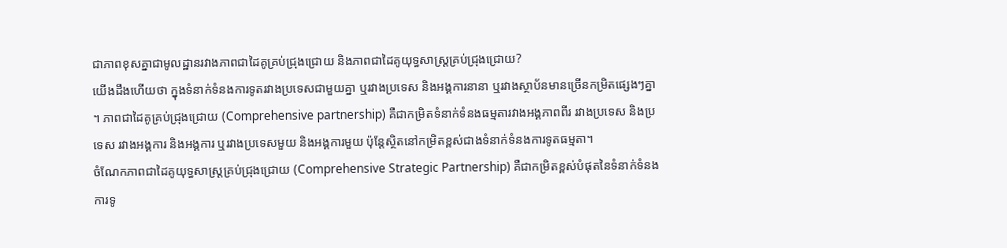ជាភាពខុសគ្នាជាមូលដ្ឋានរវាងភាពជាដៃគូគ្រប់ជ្រុងជ្រោយ និងភាពជាដៃគូយុទ្ធសាស្ត្រគ្រប់ជ្រុងជ្រោយ?
យើងដឹងហើយថា ក្នុងទំនាក់ទំនងការទូតរវាងប្រទេសជាមួយគ្នា ឬរវាងប្រទេស និងអង្គការនានា ឬរវាងស្ថាប័នមានច្រើនកម្រិតផ្សេងៗគ្នា ។ ភាពជាដៃគូគ្រប់ជ្រុងជ្រោយ (Comprehensive partnership) គឺជាកម្រិតទំនាក់ទំនងធម្មតារវាងអង្គភាពពីរ រវាងប្រទេស និងប្រទេស រវាងអង្គការ និងអង្គការ ឬរវាងប្រទេសមួយ និងអង្គការមួយ ប៉ុន្តែស្ថិតនៅកម្រិតខ្ពស់ជាងទំនាក់ទំនងការទូតធម្មតា។
ចំណែកភាពជាដៃគូយុទ្ធសាស្ត្រគ្រប់ជ្រុងជ្រោយ (Comprehensive Strategic Partnership) គឺជាកម្រិតខ្ពស់បំផុតនៃទំនាក់ទំនងការទូ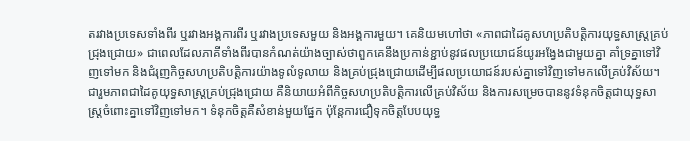តរវាងប្រទេសទាំងពីរ ឬរវាងអង្គការពីរ ឬរវាងប្រទេសមួយ និងអង្គការមួយ។ គេនិយមហៅថា «ភាពជាដៃគូសហប្រតិបត្តិការយុទ្ធសាស្ត្រគ្រប់ជ្រុងជ្រោយ» ជាពេលដែលភាគីទាំងពីរបានកំណត់យ៉ាងច្បាស់ថាពួកគេនឹងប្រកាន់ខ្ជាប់នូវផលប្រយោជន៍យូរអង្វែងជាមួយគ្នា គាំទ្រគ្នាទៅវិញទៅមក និងជំរុញកិច្ចសហប្រតិបត្តិការយ៉ាងទូលំទូលាយ និងគ្រប់ជ្រុងជ្រោយដើម្បីផលប្រយោជន៍របស់គ្នាទៅវិញទៅមកលើគ្រប់វិស័យ។
ជារួមភាពជាដៃគូយុទ្ធសាស្ត្រគ្រប់ជ្រុងជ្រោយ គឺនិយាយអំពីកិច្ចសហប្រតិបត្តិការលើគ្រប់វិស័យ និងការសម្រេចបាននូវទំនុកចិត្តជាយុទ្ធសាស្ត្រចំពោះគ្នាទៅវិញទៅមក។ ទំនុកចិត្តគឺសំខាន់មួយផ្នែក ប៉ុន្តែការជឿទុកចិត្តបែបយុទ្ធ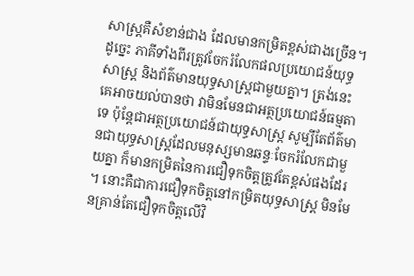សាស្ត្រគឺសំខាន់ជាង ដែលមានកម្រិតខ្ពស់ជាងច្រើន។ ដូច្នេះ ភាគីទាំងពីរត្រូវចែករំលែកផលប្រយោជន៍យុទ្ធសាស្ត្រ និងព័ត៌មានយុទ្ធសាស្ត្រជាមួយគ្នា។ ត្រង់នេះ គេអាចយល់បានថា វាមិនមែនជាអត្ថប្រយោជន៍ធម្មតាទេ ប៉ុន្តែជាអត្ថប្រយោជន៍ជាយុទ្ធសាស្ត្រ សូម្បីតែព័ត៌មានជាយុទ្ធសាស្ត្រដែលមនុស្សមានឆន្ទៈចែករំលែកជាមួយគ្នា ក៏មានកម្រិតនៃការជឿទុកចិត្តត្រូវតែខ្ពស់ផងដែរ ។ នោះគឺជាការជឿទុកចិត្តនៅកម្រិតយុទ្ធសាស្ត្រ មិនមែនគ្រាន់តែជឿទុកចិត្តលើវិ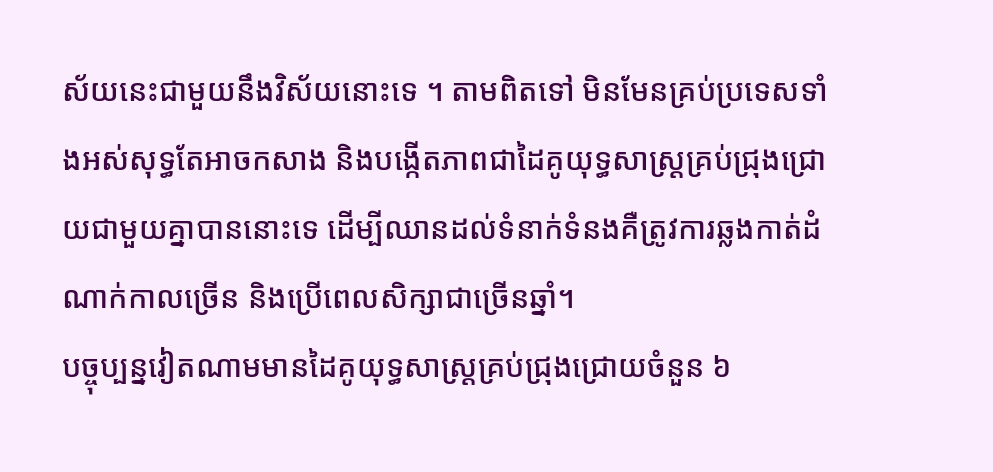ស័យនេះជាមួយនឹងវិស័យនោះទេ ។ តាមពិតទៅ មិនមែនគ្រប់ប្រទេសទាំងអស់សុទ្ធតែអាចកសាង និងបង្កើតភាពជាដៃគូយុទ្ធសាស្ត្រគ្រប់ជ្រុងជ្រោយជាមួយគ្នាបាននោះទេ ដើម្បីឈានដល់ទំនាក់ទំនងគឺត្រូវការឆ្លងកាត់ដំណាក់កាលច្រើន និងប្រើពេលសិក្សាជាច្រើនឆ្នាំ។
បច្ចុប្បន្នវៀតណាមមានដៃគូយុទ្ធសាស្ត្រគ្រប់ជ្រុងជ្រោយចំនួន ៦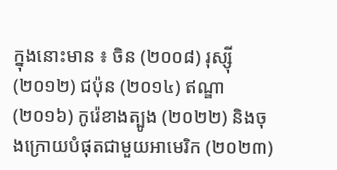ក្នុងនោះមាន ៖ ចិន (២០០៨) រុស្ស៊ី (២០១២) ជប៉ុន (២០១៤) ឥណ្ឌា (២០១៦) កូរ៉េខាងត្បូង (២០២២) និងចុងក្រោយបំផុតជាមួយអាមេរិក (២០២៣)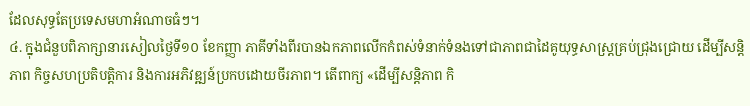ដែលសុទ្ធតែប្រទេសមហាអំណាចធំៗ។
៤. ក្នុងជំនួបពិភាក្សានារសៀលថ្ងៃទី១០ ខែកញ្ញា ភាគីទាំងពីរបានឯកភាពលើកកំពស់ទំនាក់ទំនងទៅជាភាពជាដៃគូយុទ្ធសាស្ត្រគ្រប់ជ្រុងជ្រោយ ដើម្បីសន្តិភាព កិច្ចសហប្រតិបត្តិការ និងការអភិវឌ្ឍន៍ប្រកបដោយចីរភាព។ តើពាក្យ «ដើម្បីសន្តិភាព កិ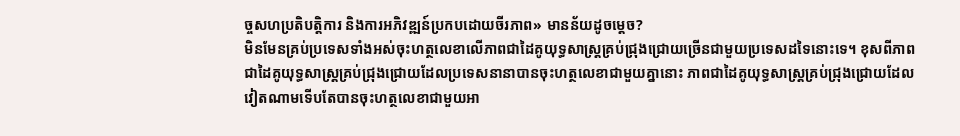ច្ចសហប្រតិបត្តិការ និងការអភិវឌ្ឍន៍ប្រកបដោយចីរភាព» មានន័យដូចម្តេច?
មិនមែនគ្រប់ប្រទេសទាំងអស់ចុះហត្ថលេខាលើភាពជាដៃគូយុទ្ធសាស្ត្រគ្រប់ជ្រុងជ្រោយច្រើនជាមួយប្រទេសដទៃនោះទេ។ ខុសពីភាពជាដៃគូយុទ្ធសាស្ត្រគ្រប់ជ្រុងជ្រោយដែលប្រទេសនានាបានចុះហត្ថលេខាជាមួយគ្នានោះ ភាពជាដៃគូយុទ្ធសាស្ត្រគ្រប់ជ្រុងជ្រោយដែលវៀតណាមទើបតែបានចុះហត្ថលេខាជាមួយអា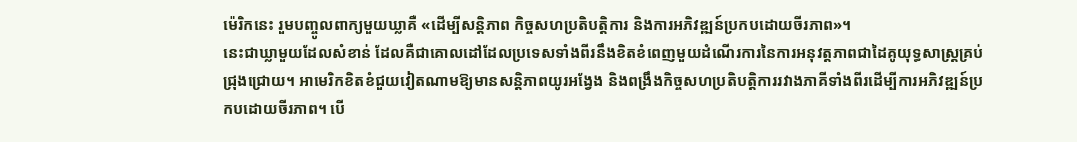ម៉េរិកនេះ រួមបញ្ចូលពាក្យមួយឃ្លាគឺ «ដើម្បីសន្តិភាព កិច្ចសហប្រតិបត្តិការ និងការអភិវឌ្ឍន៍ប្រកបដោយចីរភាព»។
នេះជាឃ្លាមួយដែលសំខាន់ ដែលគឺជាគោលដៅដែលប្រទេសទាំងពីរនឹងខិតខំពេញមួយដំណើរការនៃការអនុវត្តភាពជាដៃគូយុទ្ធសាស្ត្រគ្រប់ជ្រុងជ្រោយ។ អាមេរិកខិតខំជួយវៀតណាមឱ្យមានសន្តិភាពយូរអង្វែង និងពង្រឹងកិច្ចសហប្រតិបត្តិការរវាងភាគីទាំងពីរដើម្បីការអភិវឌ្ឍន៍ប្រកបដោយចីរភាព។ បើ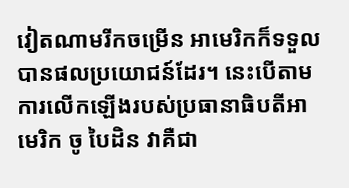វៀតណាមរីកចម្រើន អាមេរិកក៏ទទួលបានផលប្រយោជន៍ដែរ។ នេះបើតាមការលើកឡើងរបស់ប្រធានាធិបតីអាមេរិក ចូ បៃដិន វាគឺជា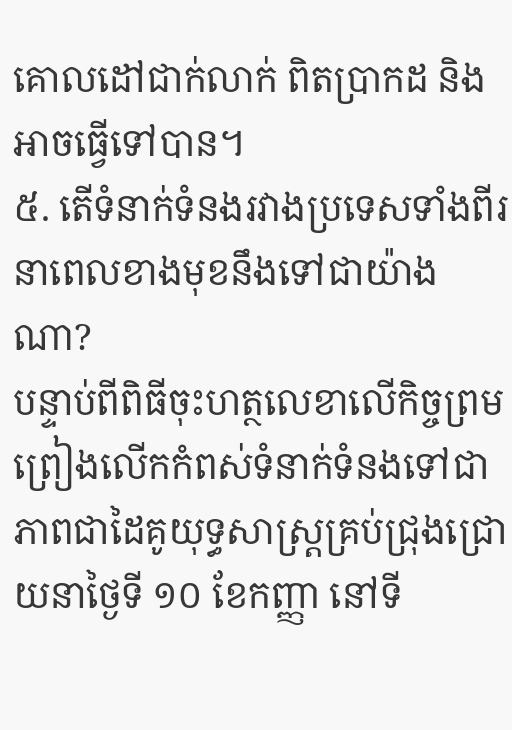គោលដៅជាក់លាក់ ពិតប្រាកដ និងអាចធ្វើទៅបាន។
៥. តើទំនាក់ទំនងរវាងប្រទេសទាំងពីរនាពេលខាងមុខនឹងទៅជាយ៉ាងណា?
បន្ទាប់ពីពិធីចុះហត្ថលេខាលើកិច្ចព្រមព្រៀងលើកកំពស់ទំនាក់ទំនងទៅជាភាពជាដៃគូយុទ្ធសាស្ត្រគ្រប់ជ្រុងជ្រោយនាថ្ងៃទី ១០ ខែកញ្ញា នៅទី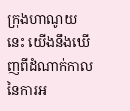ក្រុងហាណូយនេះ យើងនឹងឃើញពីដំណាក់កាលនៃការអ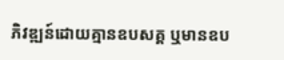ភិវឌ្ឍន៍ដោយគ្មានឧបសគ្គ ឬមានឧប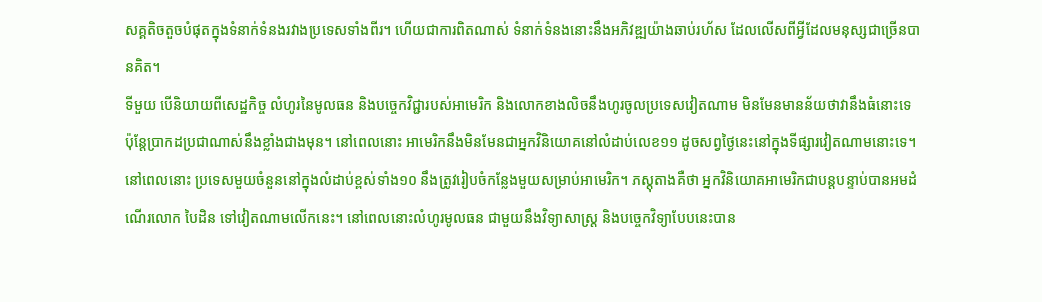សគ្គតិចតួចបំផុតក្នុងទំនាក់ទំនងរវាងប្រទេសទាំងពីរ។ ហើយជាការពិតណាស់ ទំនាក់ទំនងនោះនឹងអភិវឌ្ឍយ៉ាងឆាប់រហ័ស ដែលលើសពីអ្វីដែលមនុស្សជាច្រើនបានគិត។
ទីមួយ បើនិយាយពីសេដ្ឋកិច្ច លំហូរនៃមូលធន និងបច្ចេកវិជ្ជារបស់អាមេរិក និងលោកខាងលិចនឹងហូរចូលប្រទេសវៀតណាម មិនមែនមានន័យថាវានឹងធំនោះទេ ប៉ុន្តែប្រាកដប្រជាណាស់នឹងខ្លាំងជាងមុន។ នៅពេលនោះ អាមេរិកនឹងមិនមែនជាអ្នកវិនិយោគនៅលំដាប់លេខ១១ ដូចសព្វថ្ងៃនេះនៅក្នុងទីផ្សារវៀតណាមនោះទេ។ នៅពេលនោះ ប្រទេសមួយចំនួននៅក្នុងលំដាប់ខ្ពស់ទាំង១០ នឹងត្រូវរៀបចំកន្លែងមួយសម្រាប់អាមេរិក។ ភស្ដុតាងគឺថា អ្នកវិនិយោគអាមេរិកជាបន្តបន្ទាប់បានអមដំណើរលោក បៃដិន ទៅវៀតណាមលើកនេះ។ នៅពេលនោះលំហូរមូលធន ជាមួយនឹងវិទ្យាសាស្ត្រ និងបច្ចេកវិទ្យាបែបនេះបាន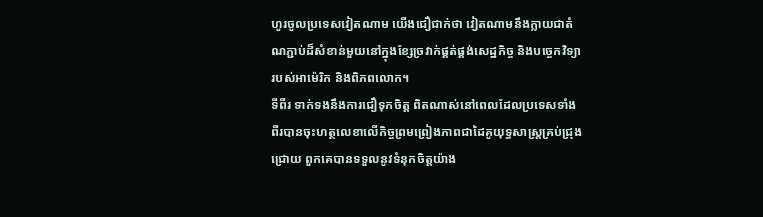ហូរចូលប្រទេសវៀតណាម យើងជឿជាក់ថា វៀតណាមនឹងក្លាយជាតំណភ្ជាប់ដ៏សំខាន់មួយនៅក្នុងខ្សែច្រវាក់ផ្គត់ផ្គង់សេដ្ឋកិច្ច និងបច្ចេកវិទ្យារបស់អាម៉េរិក និងពិភពលោក។
ទីពីរ ទាក់ទងនឹងការជឿទុកចិត្ត ពិតណាស់នៅពេលដែលប្រទេសទាំងពីរបានចុះហត្ថលេខាលើកិច្ចព្រមព្រៀងភាពជាដៃគូយុទ្ធសាស្ត្រគ្រប់ជ្រុងជ្រោយ ពួកគេបានទទួលនូវទំនុកចិត្តយ៉ាង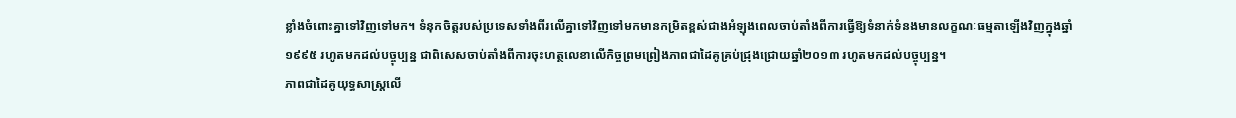ខ្លាំងចំពោះគ្នាទៅវិញទៅមក។ ទំនុកចិត្តរបស់ប្រទេសទាំងពីរលើគ្នាទៅវិញទៅមកមានកម្រិតខ្ពស់ជាងអំឡុងពេលចាប់តាំងពីការធ្វើឱ្យទំនាក់ទំនងមានលក្ខណៈធម្មតាឡើងវិញក្នុងឆ្នាំ ១៩៩៥ រហូតមកដល់បច្ចុប្បន្ន ជាពិសេសចាប់តាំងពីការចុះហត្ថលេខាលើកិច្ចព្រមព្រៀងភាពជាដៃគូគ្រប់ជ្រុងជ្រោយឆ្នាំ២០១៣ រហូតមកដល់បច្ចុប្បន្ន។
ភាពជាដៃគូយុទ្ធសាស្ត្រលើ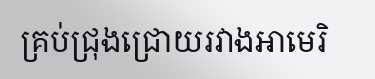គ្រប់ជ្រុងជ្រោយរវាងអាមេរិ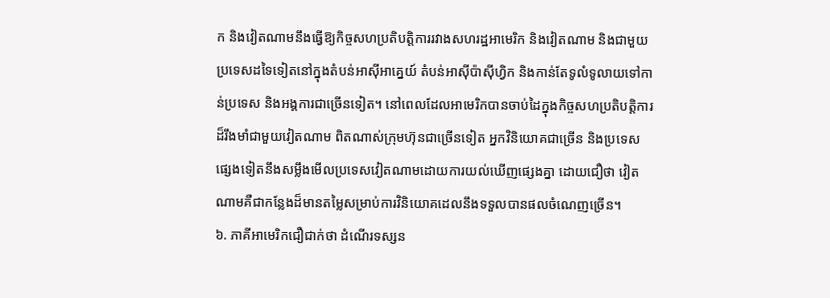ក និងវៀតណាមនឹងធ្វើឱ្យកិច្ចសហប្រតិបត្តិការរវាងសហរដ្ឋអាមេរិក និងវៀតណាម និងជាមួយប្រទេសដទៃទៀតនៅក្នុងតំបន់អាស៊ីអាគ្នេយ៍ តំបន់អាស៊ីប៉ាស៊ីហ្វិក និងកាន់តែទូលំទូលាយទៅកាន់ប្រទេស និងអង្គការជាច្រើនទៀត។ នៅពេលដែលអាមេរិកបានចាប់ដៃក្នុងកិច្ចសហប្រតិបត្តិការដ៏រឹងមាំជាមួយវៀតណាម ពិតណាស់ក្រុមហ៊ុនជាច្រើនទៀត អ្នកវិនិយោគជាច្រើន និងប្រទេសផ្សេងទៀតនឹងសម្លឹងមើលប្រទេសវៀតណាមដោយការយល់ឃើញផ្សេងគ្នា ដោយជឿថា វៀតណាមគឺជាកន្លែងដ៏មានតម្លៃសម្រាប់ការវិនិយោគដេលនឹងទទួលបានផលចំណេញច្រើន។
៦. ភាគីអាមេរិកជឿជាក់ថា ដំណើរទស្សន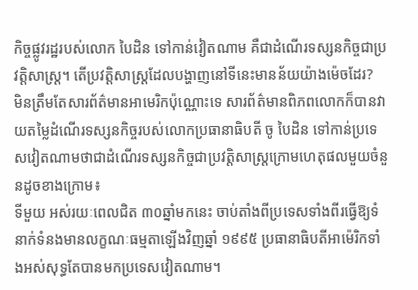កិច្ចផ្លូវរដ្ឋរបស់លោក បៃដិន ទៅកាន់វៀតណាម គឺជាដំណើរទស្សនកិច្ចជាប្រវត្តិសាស្ត្រ។ តើប្រវត្តិសាស្ត្រដែលបង្ហាញនៅទីនេះមានន័យយ៉ាងម៉េចដែរ?
មិនត្រឹមតែសារព័ត៌មានអាមេរិកប៉ុណ្ណោះទេ សារព័ត៌មានពិភពលោកក៏បានវាយតម្លៃដំណើរទស្សនកិច្ចរបស់លោកប្រធានាធិបតី ចូ បៃដិន ទៅកាន់ប្រទេសវៀតណាមថាជាដំណើរទស្សនកិច្ចជាប្រវត្តិសាស្ត្រក្រោមហេតុផលមួយចំនួនដូចខាងក្រោម៖
ទីមួយ អស់រយៈពេលជិត ៣០ឆ្នាំមកនេះ ចាប់តាំងពីប្រទេសទាំងពីរធ្វើឱ្យទំនាក់ទំនងមានលក្ខណៈធម្មតាឡើងវិញឆ្នាំ ១៩៩៥ ប្រធានាធិបតីអាម៉េរិកទាំងអស់សុទ្ធតែបានមកប្រទេសវៀតណាម។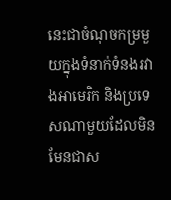នេះជាចំណុចកម្រមួយក្នុងទំនាក់ទំនងរវាងអាមេរិក និងប្រទេសណាមួយដែលមិនមែនជាស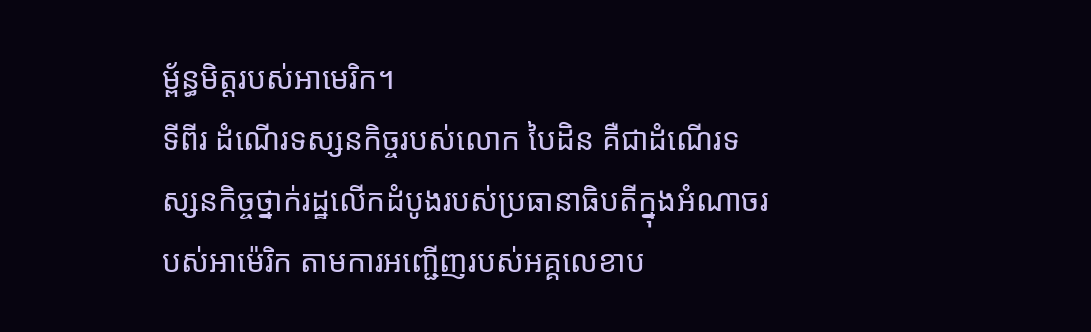ម្ព័ន្ធមិត្តរបស់អាមេរិក។
ទីពីរ ដំណើរទស្សនកិច្ចរបស់លោក បៃដិន គឺជាដំណើរទស្សនកិច្ចថ្នាក់រដ្ឋលើកដំបូងរបស់ប្រធានាធិបតីក្នុងអំណាចរបស់អាម៉េរិក តាមការអញ្ជើញរបស់អគ្គលេខាប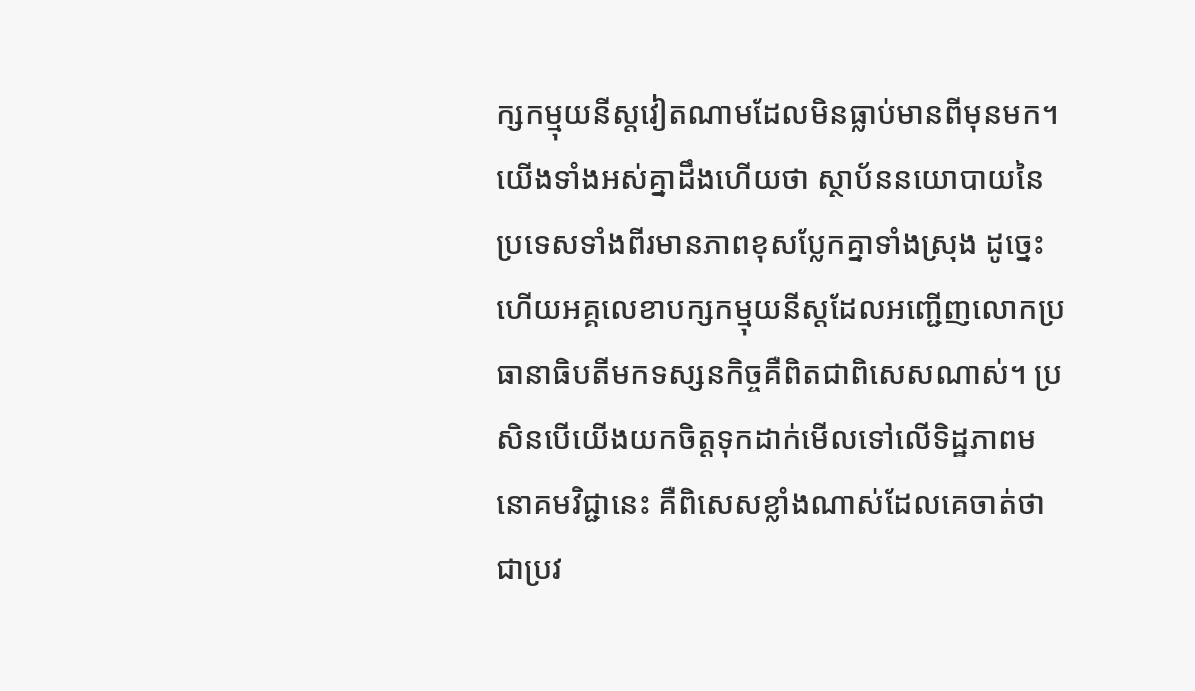ក្សកម្មុយនីស្តវៀតណាមដែលមិនធ្លាប់មានពីមុនមក។ យើងទាំងអស់គ្នាដឹងហើយថា ស្ថាប័ននយោបាយនៃប្រទេសទាំងពីរមានភាពខុសប្លែកគ្នាទាំងស្រុង ដូច្នេះហើយអគ្គលេខាបក្សកម្មុយនីស្តដែលអញ្ជើញលោកប្រធានាធិបតីមកទស្សនកិច្ចគឺពិតជាពិសេសណាស់។ ប្រសិនបើយើងយកចិត្តទុកដាក់មើលទៅលើទិដ្ឋភាពមនោគមវិជ្ជានេះ គឺពិសេសខ្លាំងណាស់ដែលគេចាត់ថាជាប្រវ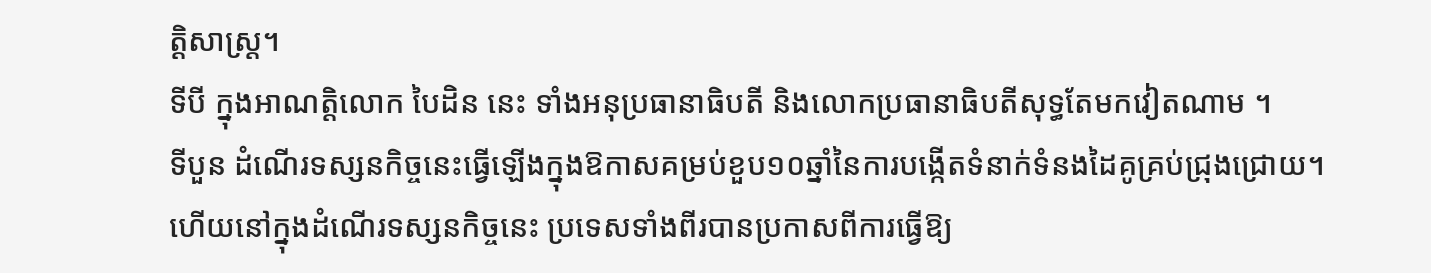ត្តិសាស្រ្ត។
ទីបី ក្នុងអាណត្តិលោក បៃដិន នេះ ទាំងអនុប្រធានាធិបតី និងលោកប្រធានាធិបតីសុទ្ធតែមកវៀតណាម ។
ទីបួន ដំណើរទស្សនកិច្ចនេះធ្វើឡើងក្នុងឱកាសគម្រប់ខួប១០ឆ្នាំនៃការបង្កើតទំនាក់ទំនងដៃគូគ្រប់ជ្រុងជ្រោយ។ ហើយនៅក្នុងដំណើរទស្សនកិច្ចនេះ ប្រទេសទាំងពីរបានប្រកាសពីការធ្វើឱ្យ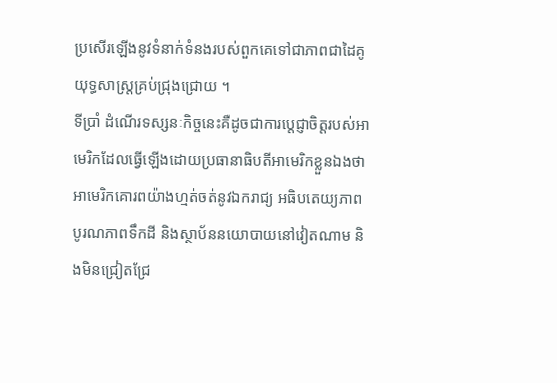ប្រសើរឡើងនូវទំនាក់ទំនងរបស់ពួកគេទៅជាភាពជាដៃគូយុទ្ធសាស្ត្រគ្រប់ជ្រុងជ្រោយ ។
ទីប្រាំ ដំណើរទស្សនៈកិច្ចនេះគឺដូចជាការប្តេជ្ញាចិត្តរបស់អាមេរិកដែលធ្វើឡើងដោយប្រធានាធិបតីអាមេរិកខ្លួនឯងថា អាមេរិកគោរពយ៉ាងហ្មត់ចត់នូវឯករាជ្យ អធិបតេយ្យភាព បូរណភាពទឹកដី និងស្ថាប័ននយោបាយនៅវៀតណាម និងមិនជ្រៀតជ្រែ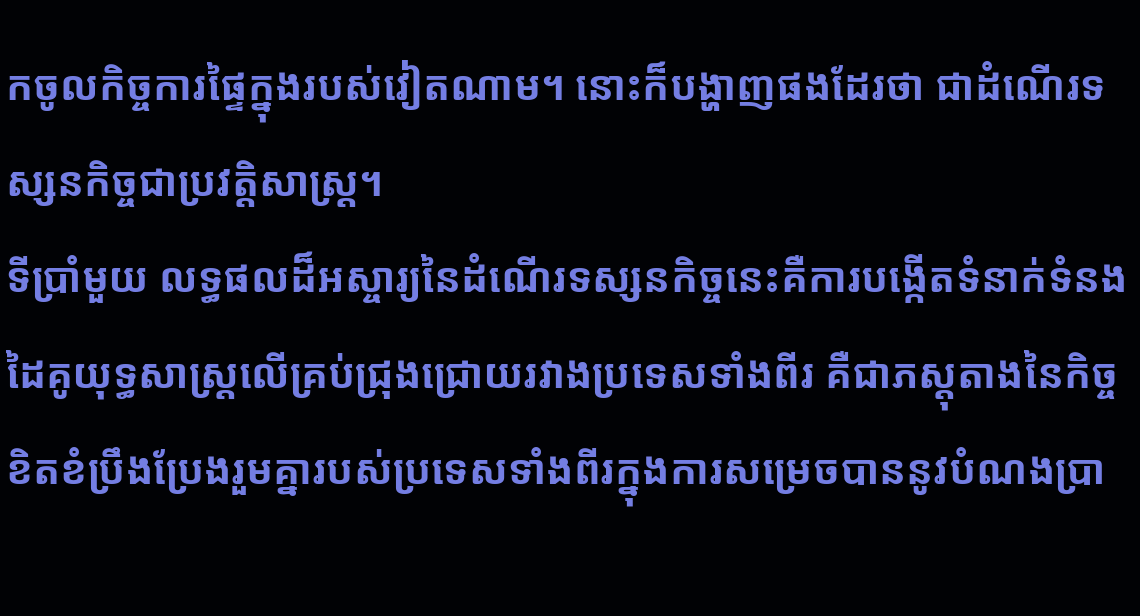កចូលកិច្ចការផ្ទៃក្នុងរបស់វៀតណាម។ នោះក៏បង្ហាញផងដែរថា ជាដំណើរទស្សនកិច្ចជាប្រវត្តិសាស្ត្រ។
ទីប្រាំមួយ លទ្ធផលដ៏អស្ចារ្យនៃដំណើរទស្សនកិច្ចនេះគឺការបង្កើតទំនាក់ទំនងដៃគូយុទ្ធសាស្ត្រលើគ្រប់ជ្រុងជ្រោយរវាងប្រទេសទាំងពីរ គឺជាភស្តុតាងនៃកិច្ចខិតខំប្រឹងប្រែងរួមគ្នារបស់ប្រទេសទាំងពីរក្នុងការសម្រេចបាននូវបំណងប្រា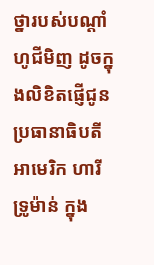ថ្នារបស់បណ្តាំហូជីមិញ ដូចក្នុងលិខិតផ្ញើជូនប្រធានាធិបតីអាមេរិក ហារី ទ្រូម៉ាន់ ក្នុង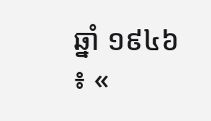ឆ្នាំ ១៩៤៦ ៖ «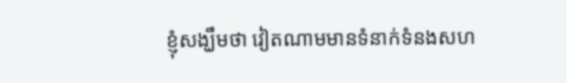ខ្ញុំសង្ឃឹមថា វៀតណាមមានទំនាក់ទំនងសហ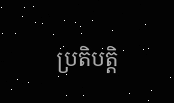ប្រតិបត្តិ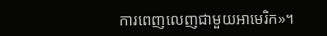ការពេញលេញជាមួយអាមេរិក»។